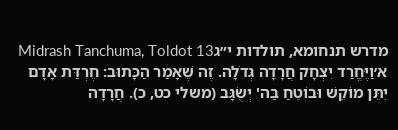מדרש תנחומא, תולדות י״גMidrash Tanchuma, Toldot 13
א׳וַיֶּחֱרַד יִצְחָק חֲרָדָה גְּדֹלָה. זֶה שֶׁאָמַר הַכָּתוּב: חֶרְדַּת אָדָם יִתֵּן מוֹקֵשׁ וּבוֹטֵחַ בַּה' יְשֻׂגָּב (משלי כט, כ). חֲרָדָה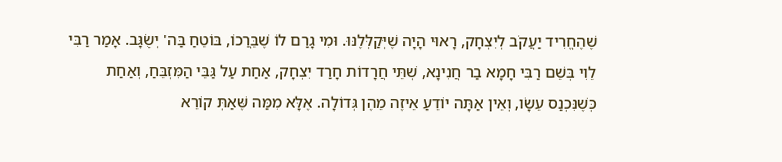שֶׁהֶחֱרִיד יַעֲקֹב לְיִצְחָק, רָאוּי הָיָה שֶׁיְּקַלְּלֶנּוּ. וּמִי גָרַם לוֹ שֶׁבֵּרֲכוֹ, בּוֹטֵחַ בַּה' יְשֻׂגָּב. אָמַר רַבִּי לֵוִי בְּשֵׁם רַבִּי חָמָא בַר חֲנִינָא, שְׁתֵּי חֲרָדוֹת חָרַד יִצְחָק, אַחַת עַל גַּבֵּי הַמִּזְבֵּחַ, וְאַחַת כְּשֶׁנִּכְנַס עֵשָׂו, וְאֵין אַתָּה יוֹדֵעַ אֵיזֶה מֵהֶן גְּדוֹלָה. אֶלָּא מִמַּה שֶּׁאַתְּ קוֹרֵא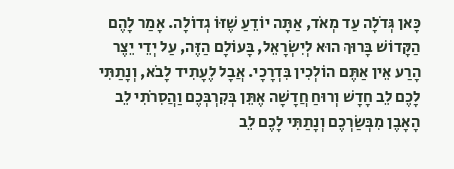כָּאן גְּדֹלָה עַד מְאֹד, אַתָּה יוֹדֵעַ שֶׁזּוֹ גְדוֹלָה. אָמַר לָהֶם הַקָּדוֹשׁ בָּרוּךְ הוּא לְיִשְׂרָאֵל, בָּעוֹלָם הַזֶּה, עַל יְדֵי יֵצֶר הָרַע אֵין אַתֶּם הוֹלְכִין בִּדְרָכָי. אֲבָל לֶעָתִיד לָבֹא, וְנָתַתִּי לָכֶם לֵב חָדָשׁ וְרוּחַ חֲדָשָׁה אֶתֵּן בְּקִרְבְּכֶם וַהֲסִרֹתִי לֵב הָאָבֶן מִבְּשַׂרְכֶם וְנָתַתִּי לָכֶם לֵב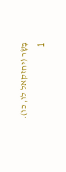בָּשָׂר (יחזקאל לו, כו).
1